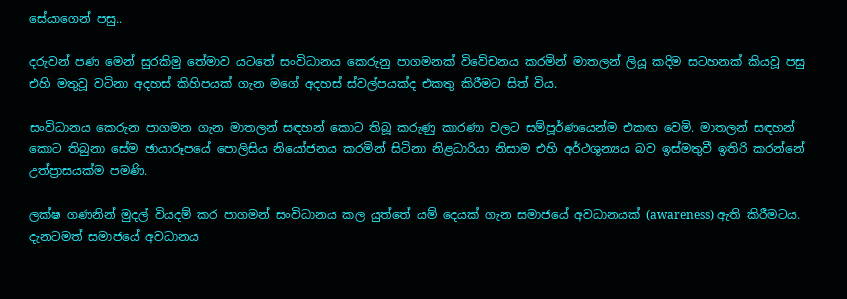සේයාගෙන් පසු..

දරුවන් පණ මෙන් සුරකිමු තේමාව යටතේ සංවිධානය කෙරුනු පාගමනක් විවේචනය කරමින් මාතලන් ලියූ කදිම සටහනක් කියවූ පසු එහි මතුවූ වටිනා අදහස් කිහිපයක් ගැන මගේ අදහස් ස්වල්පයක්ද එකතු කිරීමට සිත් විය.

සංවිධානය කෙරුන පාගමන ගැන මාතලන් සඳහන් කොට තිබූ කරුණු කාරණා වලට සම්පූර්ණයෙන්ම එකඟ වෙමි. මාතලන් සඳහන් කොට තිබුනා සේම ඡායාරූපයේ පොලිසිය නියෝජනය කරමින් සිටිනා නිළධාරියා නිසාම එහි අර්ථශුන්‍යය බව ඉස්මතුවී ඉතිරි කරන්නේ උත්ප්‍රාසයක්ම පමණි.

ලක්ෂ ගණනින් මුදල් වියදම් කර පාගමන් සංවිධානය කල යුත්තේ යම් දෙයක් ගැන සමාජයේ අවධානයක් (awareness) ඇති කිරීමටය. දැනටමත් සමාජයේ අවධානය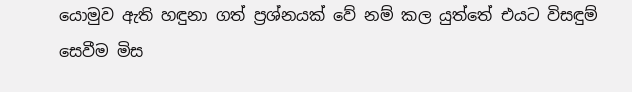යොමුව ඇති හඳුනා ගත් ප්‍රශ්නයක් වේ නම් කල යුත්තේ එයට විසඳුම් සෙවීම මිස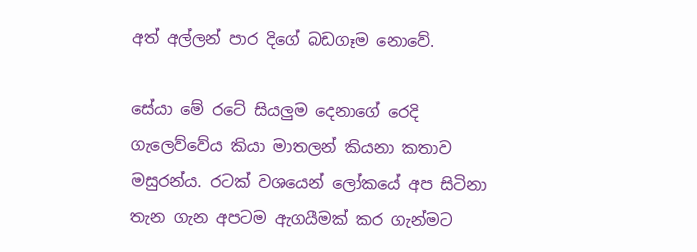අත් අල්ලන් පාර දිගේ බඩගෑම නොවේ.

සේයා මේ රටේ සියලුම දෙනාගේ රෙදි ගැලෙව්වේය කියා මාතලන් කියනා කතාව මසුරන්ය. රටක් වශයෙන් ලෝකයේ අප සිටිනා තැන ගැන අපටම ඇගයීමක් කර ගැන්මට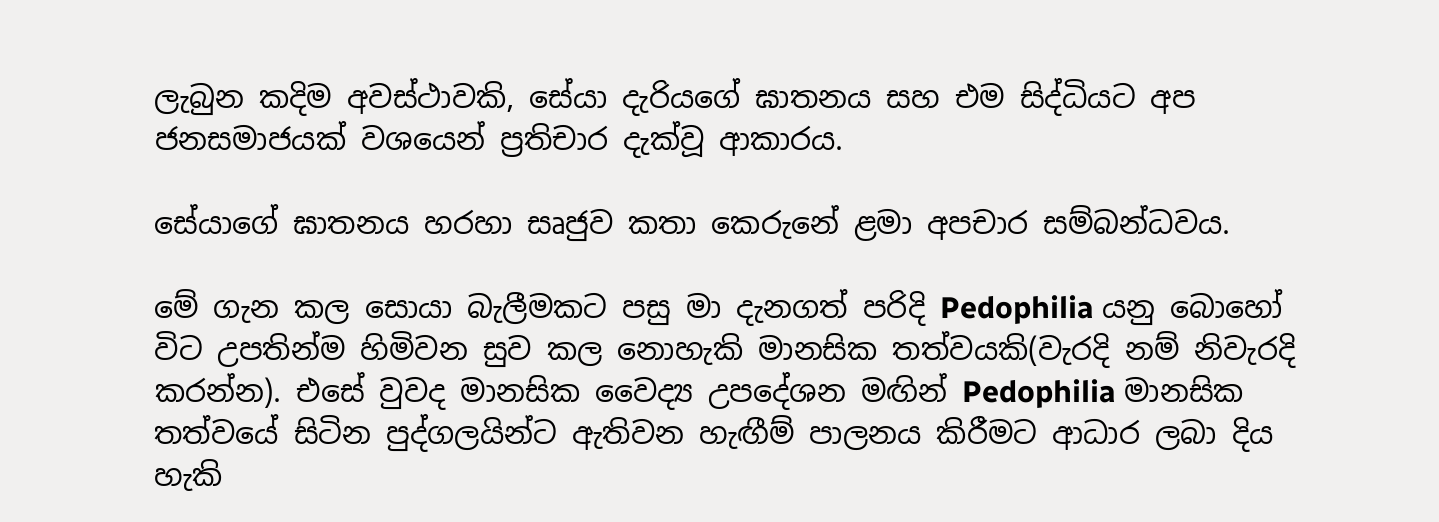ලැබුන කදිම අවස්ථාවකි, සේයා දැරියගේ ඝාතනය සහ එම සිද්ධියට අප ජනසමාජයක් වශයෙන් ප්‍රතිචාර දැක්වූ ආකාරය.

සේයාගේ ඝාතනය හරහා සෘජුව කතා කෙරුනේ ළමා අපචාර සම්බන්ධවය.

මේ ගැන කල සොයා බැලීමකට පසු මා දැනගත් පරිදි Pedophilia යනු බොහෝ විට උපතින්ම හිමිවන සුව කල නොහැකි මානසික තත්වයකි(වැරදි නම් නිවැරදි කරන්න). එසේ වුවද මානසික වෛද්‍ය උපදේශන මඟින් Pedophilia මානසික තත්වයේ සිටින පුද්ගලයින්ට ඇතිවන හැඟීම් පාලනය කිරීමට ආධාර ලබා දිය හැකි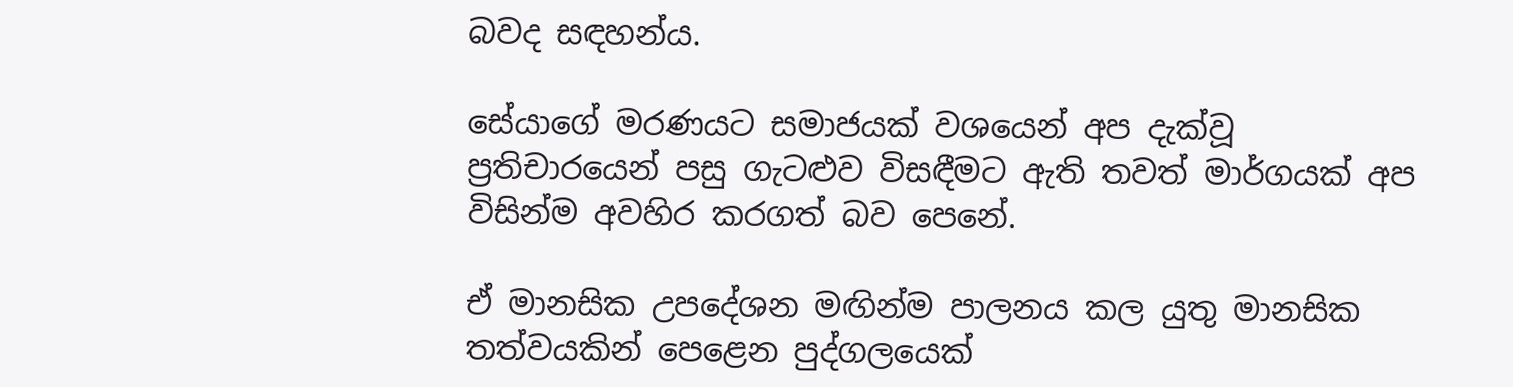බවද සඳහන්ය.

සේයාගේ මරණයට සමාජයක් වශයෙන් අප දැක්වූ ප්‍රතිචාරයෙන් පසු ගැටළුව විසඳීමට ඇති තවත් මාර්ගයක් අප විසින්ම අවහිර කරගත් බව පෙනේ.

ඒ මානසික උපදේශන මඟින්ම පාලනය කල යුතු මානසික තත්වයකින් පෙළෙන පුද්ගලයෙක්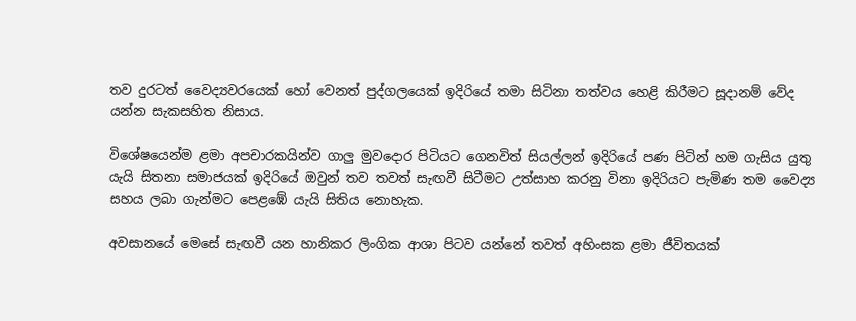තව දුරටත් වෛද්‍යවරයෙක් හෝ වෙනත් පුද්ගලයෙක් ඉදිරියේ තමා සිටිනා තත්වය හෙළි කිරීමට සූදානම් වේද යන්න සැකසහිත නිසාය.

විශේෂයෙන්ම ළමා අපචාරකයින්ව ගාලු මුවදොර පිටියට ගෙනවිත් සියල්ලන් ඉදිරියේ පණ පිටින් හම ගැසිය යුතු යැයි සිතනා සමාජයක් ඉදිරියේ ඔවුන් තව තවත් සැඟවී සිටීමට උත්සාහ කරනු විනා ඉදිරියට පැමිණ තම වෛද්‍ය සහය ලබා ගැන්මට පෙළඹේ යැයි සිතිය නොහැක.

අවසානයේ මෙසේ සැඟවී යන හානිකර ලිංගික ආශා පිටව යන්නේ තවත් අහිංසක ළමා ජීවිතයක්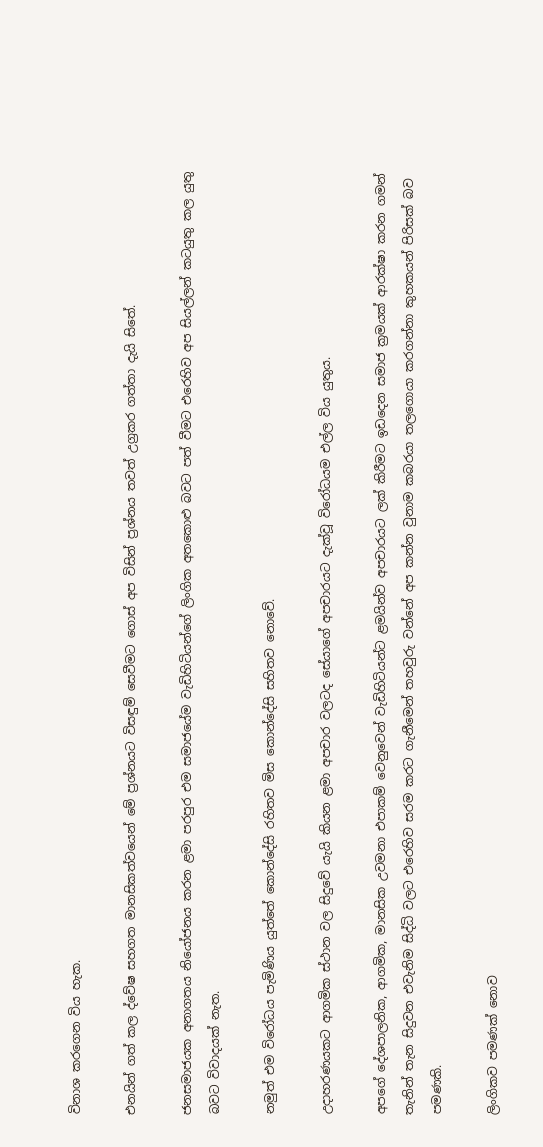විනාශ කරගෙන විය හැක.

එනයින් ගත් කල ද්වේෂ සහගත මානසිකත්වයෙන් මේ ප්‍රශ්නයට විසඳුම් සෙවීමට ගොස් අප විසින් ප්‍රශ්නය තවත් උග්‍රකර ගත්තා දැයි සිතේ.

ජනසමාජයක අනාගතය නියෝජනය කරන ළමා පරපුර එම සමාජයේම වැඩිහිටියන්ගේ ලිංගික අතකොළු බවට පත් වීමට එරෙහිව අප සියල්ලන් කටයුතු කල යුතු බවට විවාදයක් නැත.

නමුත් එම විරෝධය පැමිණිය යුත්තේ කොන්දේසි රහිතව මිස කොන්දේසි සහිතව නොවේ.

උදාහරණයකට ආගමික ස්ථාන වල සිදුවේ යැයි කියන ළමා අපචාර වලටද සේයාගේ අපචාරයට දැක්වූ විරෝධයම එල්ල විය යුතුය.

අපගේ දේශපාලනික, ආගමික, මානසික උවමනා එපාකම් වෙනුවෙන් වැඩිහිටියන්ට ළමයින්ව අපචාරයට ලක් කිරීමට ඉඩදෙන සමාජ ක්‍රමයක් ආරක්ෂා කරන ගමන් තැනින් තැන සිදුවන එවැනිම සිද්ධි වලට එරෙහිව සරම කරට ගැනීමෙන් තහවුරු වන්නේ අප කන්න වුනාම කබරයා තලගොයා කරගන්නා කුහකයන් පිරිසක් බව පමණකි.

ලිංගිකව පමණක් නොව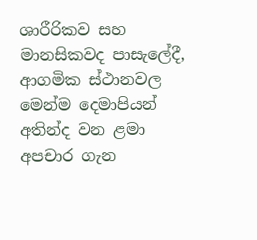ශාරීරිකව සහ මානසිකවද පාසැලේදී, ආගමික ස්ථානවල මෙන්ම දෙමාපියන් අතින්ද වන ළමා අපචාර ගැන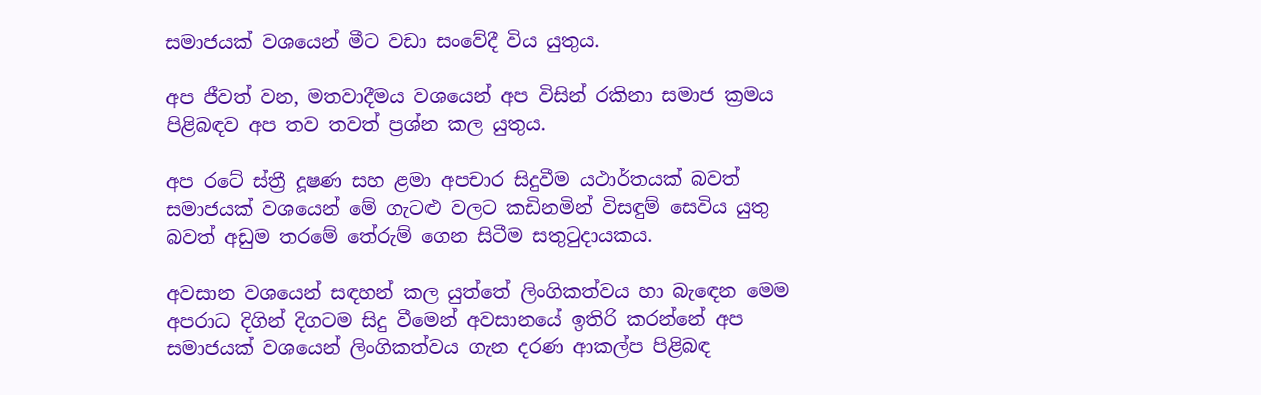සමාජයක් වශයෙන් මීට වඩා සංවේදී විය යුතුය.

අප ජීවත් වන, මතවාදීමය වශයෙන් අප විසින් රකිනා සමාජ ක්‍රමය පිළිබඳව අප තව තවත් ප්‍රශ්න කල යුතුය.

අප රටේ ස්ත්‍රී දූෂණ සහ ළමා අපචාර සිදුවීම යථාර්තයක් බවත් සමාජයක් වශයෙන් මේ ගැටළු වලට කඩිනමින් විසඳුම් සෙවිය යුතු බවත් අඩුම තරමේ තේරුම් ගෙන සිටීම සතුටුදායකය.

අවසාන වශයෙන් සඳහන් කල යුත්තේ ලිංගිකත්වය හා බැඳෙන මෙම අපරාධ දිගින් දිගටම සිදු වීමෙන් අවසානයේ ඉතිරි කරන්නේ අප සමාජයක් වශයෙන් ලිංගිකත්වය ගැන දරණ ආකල්ප පිළිබඳ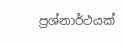ප්‍රශ්නාර්ථයක්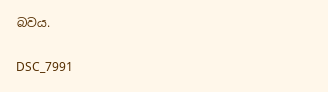බවය.

DSC_7991